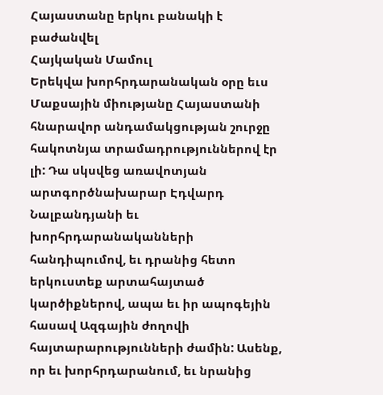Հայաստանը երկու բանակի է բաժանվել
Հայկական Մամուլ
Երեկվա խորհրդարանական օրը եւս Մաքսային միությանը Հայաստանի հնարավոր անդամակցության շուրջը հակոտնյա տրամադրություններով էր լի: Դա սկսվեց առավոտյան արտգործնախարար Էդվարդ Նալբանդյանի եւ խորհրդարանականների հանդիպումով, եւ դրանից հետո երկուստեք արտահայտած կարծիքներով, ապա եւ իր ապոգեյին հասավ Ազգային ժողովի հայտարարությունների ժամին: Ասենք, որ եւ խորհրդարանում, եւ նրանից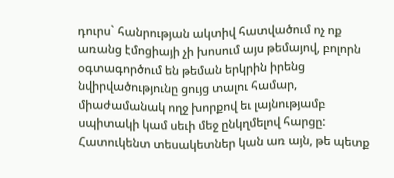դուրս` հանրության ակտիվ հատվածում ոչ ոք առանց էմոցիայի չի խոսում այս թեմայով, բոլորն օգտագործում են թեման երկրին իրենց նվիրվածությունը ցույց տալու համար, միաժամանակ ողջ խորքով եւ լայնությամբ սպիտակի կամ սեւի մեջ ընկղմելով հարցը: Հատուկենտ տեսակետներ կան առ այն, թե պետք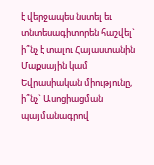է վերջապես նստել եւ տնտեսագիտորեն հաշվել` ի՞նչ է տալու Հայաստանին Մաքսային կամ Եվրասիական միությունը, ի՞նչ` Ասոցիացման պայմանագրով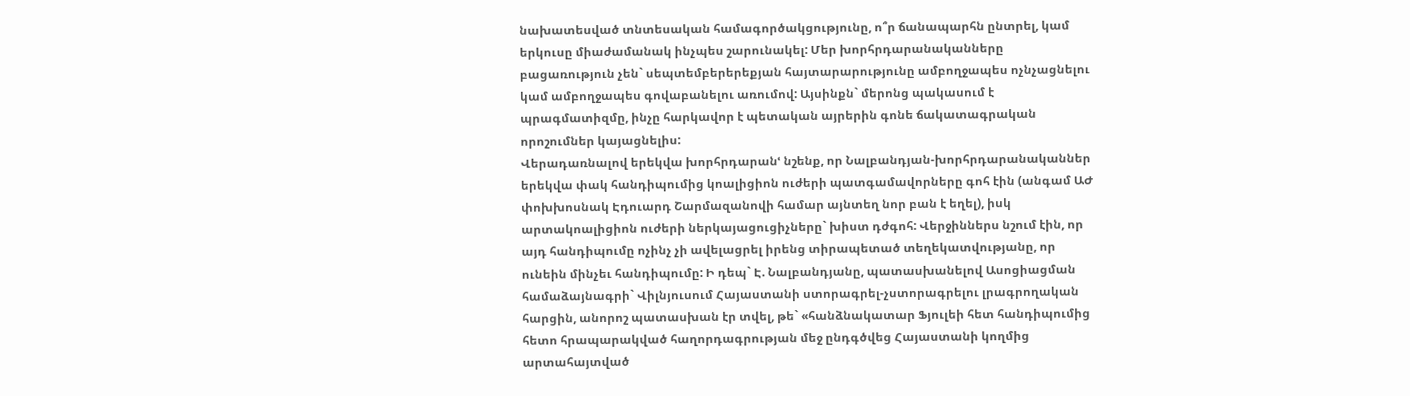նախատեսված տնտեսական համագործակցությունը, ո՞ր ճանապարհն ընտրել, կամ երկուսը միաժամանակ ինչպես շարունակել: Մեր խորհրդարանականները բացառություն չեն` սեպտեմբերերեքյան հայտարարությունը ամբողջապես ոչնչացնելու կամ ամբողջապես գովաբանելու առումով: Այսինքն` մերոնց պակասում է պրագմատիզմը, ինչը հարկավոր է պետական այրերին գոնե ճակատագրական որոշումներ կայացնելիս:
Վերադառնալով երեկվա խորհրդարանՙ նշենք, որ Նալբանդյան-խորհրդարանականներ երեկվա փակ հանդիպումից կոալիցիոն ուժերի պատգամավորները գոհ էին (անգամ ԱԺ փոխխոսնակ Էդուարդ Շարմազանովի համար այնտեղ նոր բան է եղել), իսկ արտակոալիցիոն ուժերի ներկայացուցիչները` խիստ դժգոհ: Վերջիններս նշում էին, որ այդ հանդիպումը ոչինչ չի ավելացրել իրենց տիրապետած տեղեկատվությանը, որ ունեին մինչեւ հանդիպումը: Ի դեպ` Է. Նալբանդյանը, պատասխանելով Ասոցիացման համաձայնագրի` Վիլնյուսում Հայաստանի ստորագրել-չստորագրելու լրագրողական հարցին, անորոշ պատասխան էր տվել, թե` «հանձնակատար Ֆյուլեի հետ հանդիպումից հետո հրապարակված հաղորդագրության մեջ ընդգծվեց Հայաստանի կողմից արտահայտված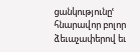ցանկությունըՙ հնարավոր բոլոր ձեւաչափերով եւ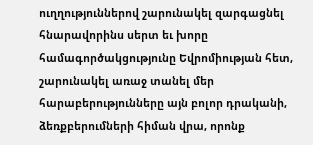ուղղություններով շարունակել զարգացնել հնարավորինս սերտ եւ խորը համագործակցությունը Եվրոմիության հետ, շարունակել առաջ տանել մեր հարաբերությունները այն բոլոր դրականի, ձեռքբերումների հիման վրա, որոնք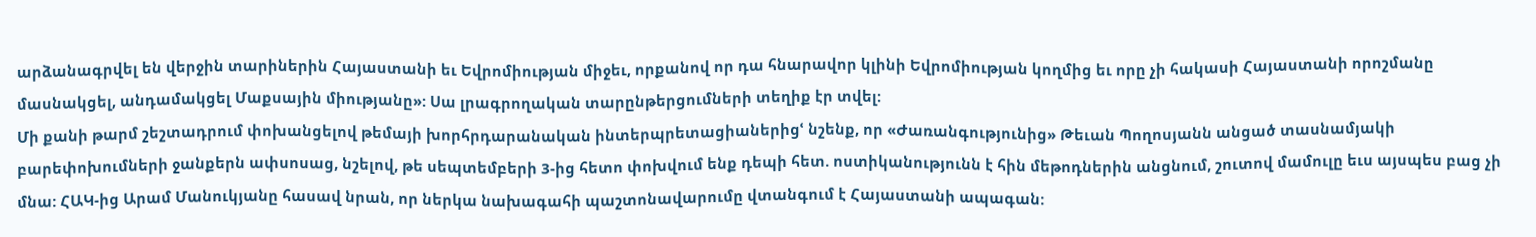արձանագրվել են վերջին տարիներին Հայաստանի եւ Եվրոմիության միջեւ, որքանով որ դա հնարավոր կլինի Եվրոմիության կողմից եւ որը չի հակասի Հայաստանի որոշմանը մասնակցել, անդամակցել Մաքսային միությանը»: Սա լրագրողական տարընթերցումների տեղիք էր տվել:
Մի քանի թարմ շեշտադրում փոխանցելով թեմայի խորհրդարանական ինտերպրետացիաներիցՙ նշենք, որ «Ժառանգությունից» Թեւան Պողոսյանն անցած տասնամյակի բարեփոխումների ջանքերն ափսոսաց, նշելով, թե սեպտեմբերի 3-ից հետո փոխվում ենք դեպի հետ. ոստիկանությունն է հին մեթոդներին անցնում, շուտով մամուլը եւս այսպես բաց չի մնա: ՀԱԿ-ից Արամ Մանուկյանը հասավ նրան, որ ներկա նախագահի պաշտոնավարումը վտանգում է Հայաստանի ապագան: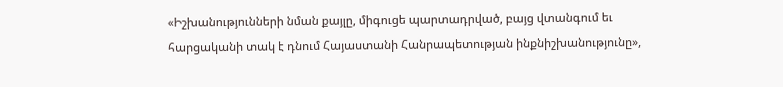«Իշխանությունների նման քայլը, միգուցե պարտադրված, բայց վտանգում եւ հարցականի տակ է դնում Հայաստանի Հանրապետության ինքնիշխանությունը»,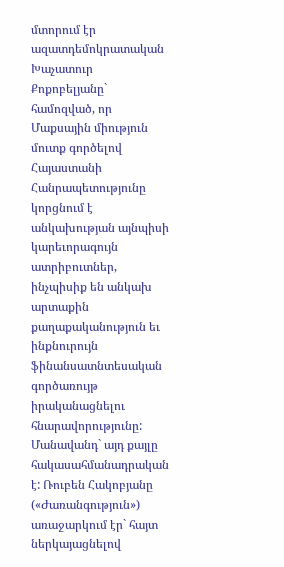մտորում էր ազատդեմոկրատական Խաչատուր Քոքոբելյանը` համոզված, որ Մաքսային միություն մուտք գործելով Հայաստանի Հանրապետությունը կորցնում է անկախության այնպիսի կարեւորագույն ատրիբուտներ, ինչպիսիք են անկախ արտաքին քաղաքականություն եւ ինքնուրույն ֆինանսատնտեսական գործառույթ իրականացնելու հնարավորությունը: Մանավանդ` այդ քայլը հակասահմանադրական է: Ռուբեն Հակոբյանը («Ժառանգություն») առաջարկում էր` հայտ ներկայացնելով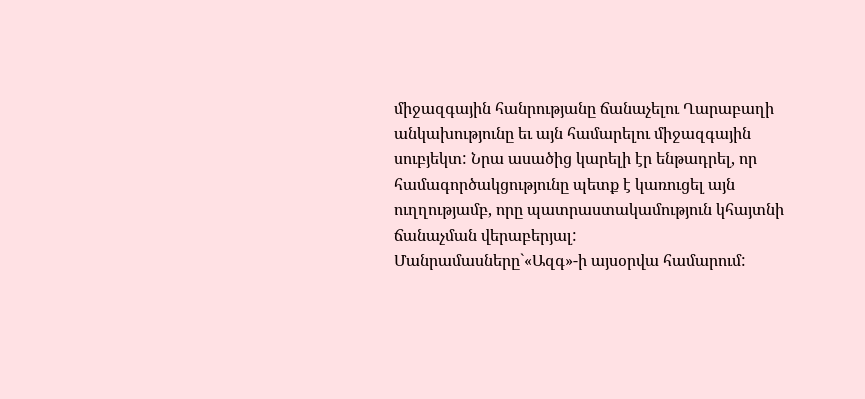միջազգային հանրությանը ճանաչելու Ղարաբաղի անկախությունը եւ այն համարելու միջազգային սուբյեկտ: Նրա ասածից կարելի էր ենթադրել, որ համագործակցությունը պետք է կառուցել այն ուղղությամբ, որը պատրաստակամություն կհայտնի ճանաչման վերաբերյալ:
Մանրամասները`«Ազգ»-ի այսօրվա համարում: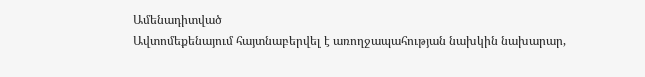Ամենադիտված
Ավտոմեքենայում հայտնաբերվել է առողջապահության նախկին նախարար,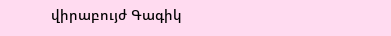վիրաբույժ Գագիկ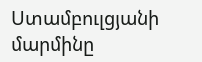Ստամբուլցյանի մարմինը